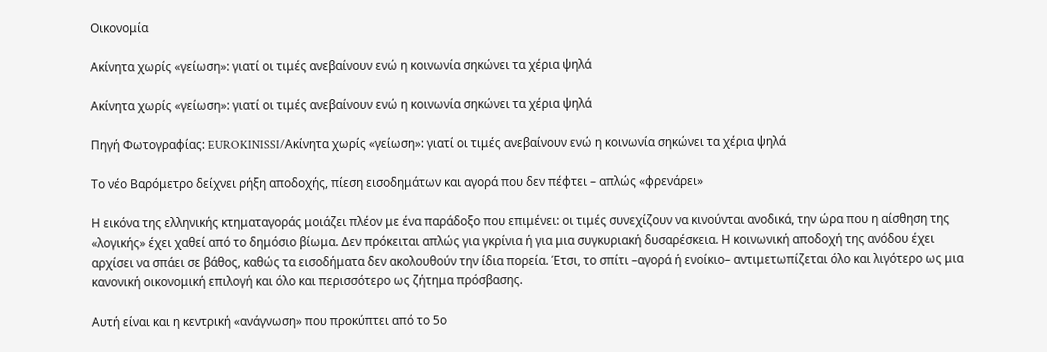Οικονομία

Ακίνητα χωρίς «γείωση»: γιατί οι τιμές ανεβαίνουν ενώ η κοινωνία σηκώνει τα χέρια ψηλά

Ακίνητα χωρίς «γείωση»: γιατί οι τιμές ανεβαίνουν ενώ η κοινωνία σηκώνει τα χέρια ψηλά

Πηγή Φωτογραφίας: EUROKINISSI/Ακίνητα χωρίς «γείωση»: γιατί οι τιμές ανεβαίνουν ενώ η κοινωνία σηκώνει τα χέρια ψηλά

Το νέο Βαρόμετρο δείχνει ρήξη αποδοχής, πίεση εισοδημάτων και αγορά που δεν πέφτει – απλώς «φρενάρει»

Η εικόνα της ελληνικής κτηματαγοράς μοιάζει πλέον με ένα παράδοξο που επιμένει: οι τιμές συνεχίζουν να κινούνται ανοδικά, την ώρα που η αίσθηση της «λογικής» έχει χαθεί από το δημόσιο βίωμα. Δεν πρόκειται απλώς για γκρίνια ή για μια συγκυριακή δυσαρέσκεια. Η κοινωνική αποδοχή της ανόδου έχει αρχίσει να σπάει σε βάθος, καθώς τα εισοδήματα δεν ακολουθούν την ίδια πορεία. Έτσι, το σπίτι –αγορά ή ενοίκιο– αντιμετωπίζεται όλο και λιγότερο ως μια κανονική οικονομική επιλογή και όλο και περισσότερο ως ζήτημα πρόσβασης.

Αυτή είναι και η κεντρική «ανάγνωση» που προκύπτει από το 5ο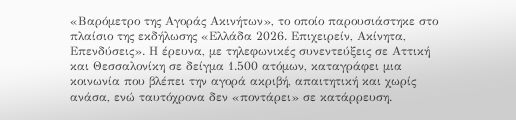«Βαρόμετρο της Αγοράς Ακινήτων», το οποίο παρουσιάστηκε στο πλαίσιο της εκδήλωσης «Ελλάδα 2026. Επιχειρείν, Ακίνητα, Επενδύσεις». Η έρευνα, με τηλεφωνικές συνεντεύξεις σε Αττική και Θεσσαλονίκη σε δείγμα 1.500 ατόμων, καταγράφει μια κοινωνία που βλέπει την αγορά ακριβή, απαιτητική και χωρίς ανάσα, ενώ ταυτόχρονα δεν «ποντάρει» σε κατάρρευση.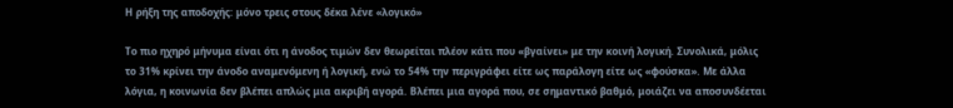Η ρήξη της αποδοχής: μόνο τρεις στους δέκα λένε «λογικό»

Το πιο ηχηρό μήνυμα είναι ότι η άνοδος τιμών δεν θεωρείται πλέον κάτι που «βγαίνει» με την κοινή λογική. Συνολικά, μόλις το 31% κρίνει την άνοδο αναμενόμενη ή λογική, ενώ το 54% την περιγράφει είτε ως παράλογη είτε ως «φούσκα». Με άλλα λόγια, η κοινωνία δεν βλέπει απλώς μια ακριβή αγορά. Βλέπει μια αγορά που, σε σημαντικό βαθμό, μοιάζει να αποσυνδέεται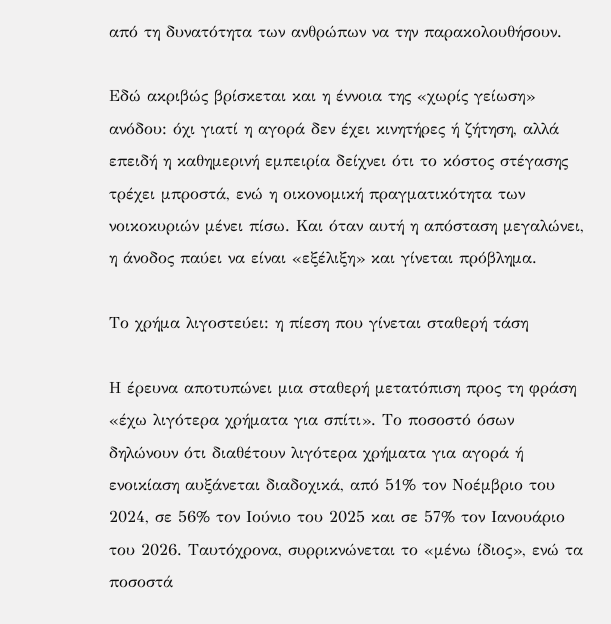από τη δυνατότητα των ανθρώπων να την παρακολουθήσουν.

Εδώ ακριβώς βρίσκεται και η έννοια της «χωρίς γείωση» ανόδου: όχι γιατί η αγορά δεν έχει κινητήρες ή ζήτηση, αλλά επειδή η καθημερινή εμπειρία δείχνει ότι το κόστος στέγασης τρέχει μπροστά, ενώ η οικονομική πραγματικότητα των νοικοκυριών μένει πίσω. Και όταν αυτή η απόσταση μεγαλώνει, η άνοδος παύει να είναι «εξέλιξη» και γίνεται πρόβλημα.

Το χρήμα λιγοστεύει: η πίεση που γίνεται σταθερή τάση

Η έρευνα αποτυπώνει μια σταθερή μετατόπιση προς τη φράση «έχω λιγότερα χρήματα για σπίτι». Το ποσοστό όσων δηλώνουν ότι διαθέτουν λιγότερα χρήματα για αγορά ή ενοικίαση αυξάνεται διαδοχικά, από 51% τον Νοέμβριο του 2024, σε 56% τον Ιούνιο του 2025 και σε 57% τον Ιανουάριο του 2026. Ταυτόχρονα, συρρικνώνεται το «μένω ίδιος», ενώ τα ποσοστά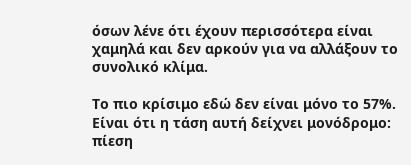όσων λένε ότι έχουν περισσότερα είναι χαμηλά και δεν αρκούν για να αλλάξουν το συνολικό κλίμα.

Το πιο κρίσιμο εδώ δεν είναι μόνο το 57%. Είναι ότι η τάση αυτή δείχνει μονόδρομο: πίεση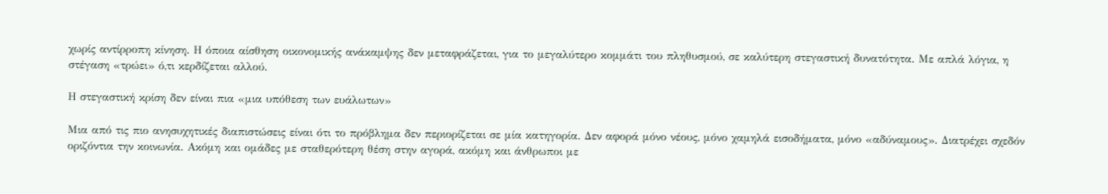χωρίς αντίρροπη κίνηση. Η όποια αίσθηση οικονομικής ανάκαμψης δεν μεταφράζεται, για το μεγαλύτερο κομμάτι του πληθυσμού, σε καλύτερη στεγαστική δυνατότητα. Με απλά λόγια, η στέγαση «τρώει» ό,τι κερδίζεται αλλού.

Η στεγαστική κρίση δεν είναι πια «μια υπόθεση των ευάλωτων»

Μια από τις πιο ανησυχητικές διαπιστώσεις είναι ότι το πρόβλημα δεν περιορίζεται σε μία κατηγορία. Δεν αφορά μόνο νέους, μόνο χαμηλά εισοδήματα, μόνο «αδύναμους». Διατρέχει σχεδόν οριζόντια την κοινωνία. Ακόμη και ομάδες με σταθερότερη θέση στην αγορά, ακόμη και άνθρωποι με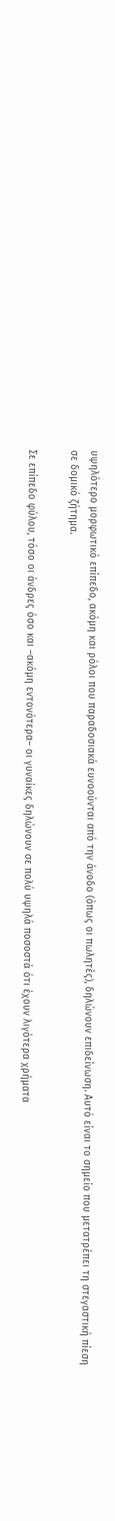υψηλότερο μορφωτικό επίπεδο, ακόμη και ρόλοι που παραδοσιακά ευνοούνται από την άνοδο (όπως οι πωλητές), δηλώνουν επιδείνωση. Αυτό είναι το σημείο που μετατρέπει τη στεγαστική πίεση σε δομικό ζήτημα.

Σε επίπεδο φύλου, τόσο οι άνδρες όσο και –ακόμη εντονότερα– οι γυναίκες δηλώνουν σε πολύ υψηλά ποσοστά ότι έχουν λιγότερα χρήματα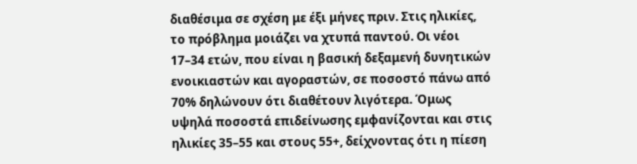διαθέσιμα σε σχέση με έξι μήνες πριν. Στις ηλικίες, το πρόβλημα μοιάζει να χτυπά παντού. Οι νέοι 17–34 ετών, που είναι η βασική δεξαμενή δυνητικών ενοικιαστών και αγοραστών, σε ποσοστό πάνω από 70% δηλώνουν ότι διαθέτουν λιγότερα. Όμως υψηλά ποσοστά επιδείνωσης εμφανίζονται και στις ηλικίες 35–55 και στους 55+, δείχνοντας ότι η πίεση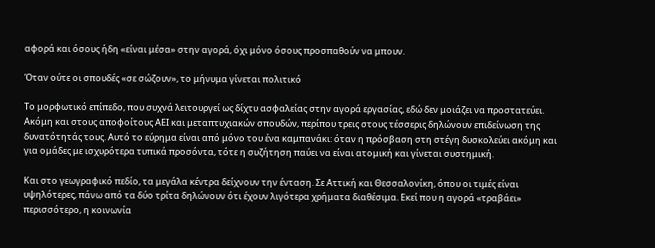αφορά και όσους ήδη «είναι μέσα» στην αγορά, όχι μόνο όσους προσπαθούν να μπουν.

Όταν ούτε οι σπουδές «σε σώζουν», το μήνυμα γίνεται πολιτικό

Το μορφωτικό επίπεδο, που συχνά λειτουργεί ως δίχτυ ασφαλείας στην αγορά εργασίας, εδώ δεν μοιάζει να προστατεύει. Ακόμη και στους αποφοίτους ΑΕΙ και μεταπτυχιακών σπουδών, περίπου τρεις στους τέσσερις δηλώνουν επιδείνωση της δυνατότητάς τους. Αυτό το εύρημα είναι από μόνο του ένα καμπανάκι: όταν η πρόσβαση στη στέγη δυσκολεύει ακόμη και για ομάδες με ισχυρότερα τυπικά προσόντα, τότε η συζήτηση παύει να είναι ατομική και γίνεται συστημική.

Και στο γεωγραφικό πεδίο, τα μεγάλα κέντρα δείχνουν την ένταση. Σε Αττική και Θεσσαλονίκη, όπου οι τιμές είναι υψηλότερες, πάνω από τα δύο τρίτα δηλώνουν ότι έχουν λιγότερα χρήματα διαθέσιμα. Εκεί που η αγορά «τραβάει» περισσότερο, η κοινωνία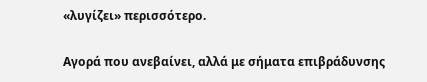«λυγίζει» περισσότερο.

Αγορά που ανεβαίνει, αλλά με σήματα επιβράδυνσης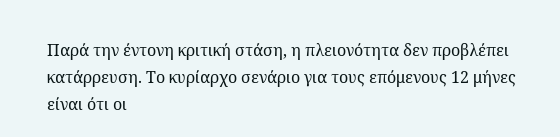Παρά την έντονη κριτική στάση, η πλειονότητα δεν προβλέπει κατάρρευση. Το κυρίαρχο σενάριο για τους επόμενους 12 μήνες είναι ότι οι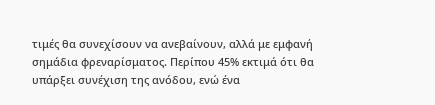τιμές θα συνεχίσουν να ανεβαίνουν, αλλά με εμφανή σημάδια φρεναρίσματος. Περίπου 45% εκτιμά ότι θα υπάρξει συνέχιση της ανόδου, ενώ ένα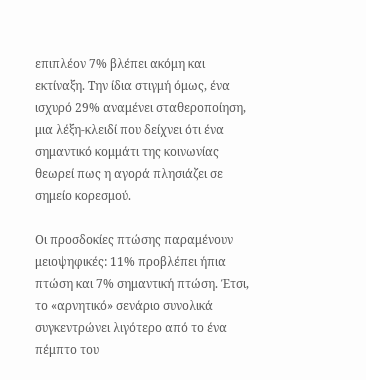επιπλέον 7% βλέπει ακόμη και εκτίναξη. Την ίδια στιγμή όμως, ένα ισχυρό 29% αναμένει σταθεροποίηση, μια λέξη-κλειδί που δείχνει ότι ένα σημαντικό κομμάτι της κοινωνίας θεωρεί πως η αγορά πλησιάζει σε σημείο κορεσμού.

Οι προσδοκίες πτώσης παραμένουν μειοψηφικές: 11% προβλέπει ήπια πτώση και 7% σημαντική πτώση. Έτσι, το «αρνητικό» σενάριο συνολικά συγκεντρώνει λιγότερο από το ένα πέμπτο του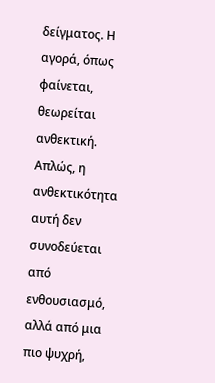δείγματος. Η αγορά, όπως φαίνεται, θεωρείται ανθεκτική. Απλώς, η ανθεκτικότητα αυτή δεν συνοδεύεται από ενθουσιασμό, αλλά από μια πιο ψυχρή,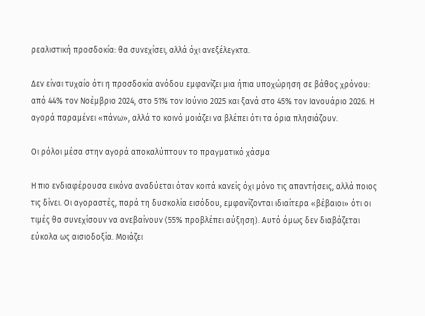ρεαλιστική προσδοκία: θα συνεχίσει, αλλά όχι ανεξέλεγκτα.

Δεν είναι τυχαίο ότι η προσδοκία ανόδου εμφανίζει μια ήπια υποχώρηση σε βάθος χρόνου: από 44% τον Νοέμβριο 2024, στο 51% τον Ιούνιο 2025 και ξανά στο 45% τον Ιανουάριο 2026. Η αγορά παραμένει «πάνω», αλλά το κοινό μοιάζει να βλέπει ότι τα όρια πλησιάζουν.

Οι ρόλοι μέσα στην αγορά αποκαλύπτουν το πραγματικό χάσμα

Η πιο ενδιαφέρουσα εικόνα αναδύεται όταν κοιτά κανείς όχι μόνο τις απαντήσεις, αλλά ποιος τις δίνει. Οι αγοραστές, παρά τη δυσκολία εισόδου, εμφανίζονται ιδιαίτερα «βέβαιοι» ότι οι τιμές θα συνεχίσουν να ανεβαίνουν (55% προβλέπει αύξηση). Αυτό όμως δεν διαβάζεται εύκολα ως αισιοδοξία. Μοιάζει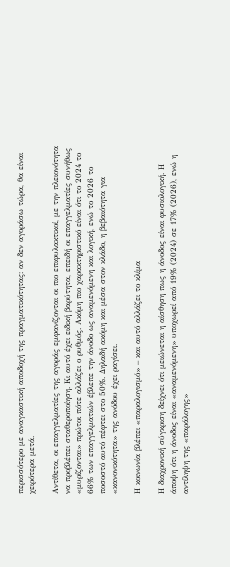περισσότερο με αναγκαστική αποδοχή της πραγματικότητας: αν δεν αγοράσω τώρα, θα είναι χειρότερα μετά.

Αντίθετα, οι επαγγελματίες της αγοράς εμφανίζονται οι πιο επιφυλακτικοί, με την πλειονότητα να προβλέπει σταθεροποίηση. Κι αυτό έχει ειδική βαρύτητα, επειδή οι επαγγελματίες συνήθως «μυρίζονται» πρώτοι πότε αλλάζει ο ρυθμός. Ακόμη πιο χαρακτηριστικό είναι ότι το 2024 το 66% των επαγγελματιών έβλεπε την άνοδο ως αναμενόμενη και λογική, ενώ το 2026 το ποσοστό αυτό πέφτει στο 50%. Δηλαδή ακόμη και μέσα στον κλάδο, η βεβαιότητα για «κανονικότητα» της ανόδου έχει ραγίσει.

Η κοινωνία βλέπει «παραλογισμό» – και αυτό αλλάζει το κλίμα

Η διαχρονική σύγκριση δείχνει ότι μειώνεται η αίσθηση πως η άνοδος είναι φυσιολογική. Η άποψη ότι η άνοδος είναι «αναμενόμενη» υποχωρεί από 19% (2024) σε 17% (2026), ενώ η αντίληψη της «παράλογης»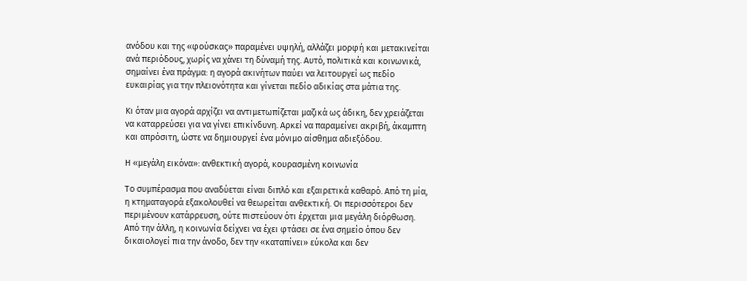ανόδου και της «φούσκας» παραμένει υψηλή, αλλάζει μορφή και μετακινείται ανά περιόδους, χωρίς να χάνει τη δύναμή της. Αυτό, πολιτικά και κοινωνικά, σημαίνει ένα πράγμα: η αγορά ακινήτων παύει να λειτουργεί ως πεδίο ευκαιρίας για την πλειονότητα και γίνεται πεδίο αδικίας στα μάτια της.

Κι όταν μια αγορά αρχίζει να αντιμετωπίζεται μαζικά ως άδικη, δεν χρειάζεται να καταρρεύσει για να γίνει επικίνδυνη. Αρκεί να παραμείνει ακριβή, άκαμπτη και απρόσιτη, ώστε να δημιουργεί ένα μόνιμο αίσθημα αδιεξόδου.

Η «μεγάλη εικόνα»: ανθεκτική αγορά, κουρασμένη κοινωνία

Το συμπέρασμα που αναδύεται είναι διπλό και εξαιρετικά καθαρό. Από τη μία, η κτηματαγορά εξακολουθεί να θεωρείται ανθεκτική. Οι περισσότεροι δεν περιμένουν κατάρρευση, ούτε πιστεύουν ότι έρχεται μια μεγάλη διόρθωση. Από την άλλη, η κοινωνία δείχνει να έχει φτάσει σε ένα σημείο όπου δεν δικαιολογεί πια την άνοδο, δεν την «καταπίνει» εύκολα και δεν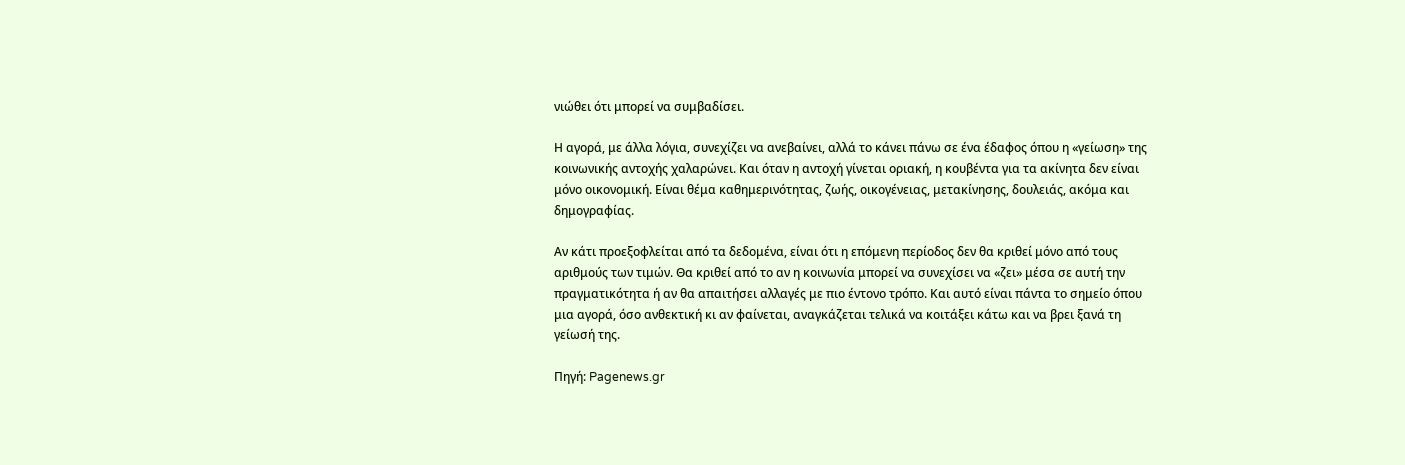νιώθει ότι μπορεί να συμβαδίσει.

Η αγορά, με άλλα λόγια, συνεχίζει να ανεβαίνει, αλλά το κάνει πάνω σε ένα έδαφος όπου η «γείωση» της κοινωνικής αντοχής χαλαρώνει. Και όταν η αντοχή γίνεται οριακή, η κουβέντα για τα ακίνητα δεν είναι μόνο οικονομική. Είναι θέμα καθημερινότητας, ζωής, οικογένειας, μετακίνησης, δουλειάς, ακόμα και δημογραφίας.

Αν κάτι προεξοφλείται από τα δεδομένα, είναι ότι η επόμενη περίοδος δεν θα κριθεί μόνο από τους αριθμούς των τιμών. Θα κριθεί από το αν η κοινωνία μπορεί να συνεχίσει να «ζει» μέσα σε αυτή την πραγματικότητα ή αν θα απαιτήσει αλλαγές με πιο έντονο τρόπο. Και αυτό είναι πάντα το σημείο όπου μια αγορά, όσο ανθεκτική κι αν φαίνεται, αναγκάζεται τελικά να κοιτάξει κάτω και να βρει ξανά τη γείωσή της.

Πηγή: Pagenews.gr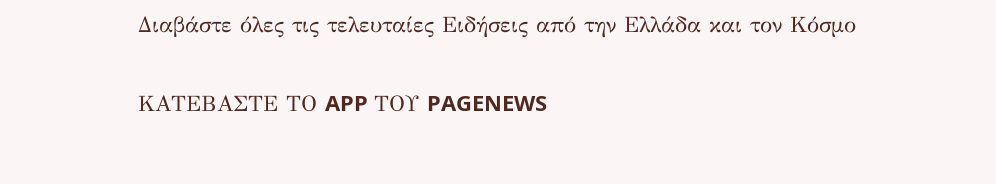Διαβάστε όλες τις τελευταίες Ειδήσεις από την Ελλάδα και τον Κόσμο

ΚΑΤΕΒΑΣΤΕ ΤΟ APP ΤΟΥ PAGENEWS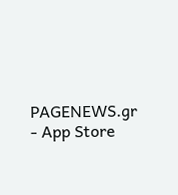PAGENEWS.gr - App Store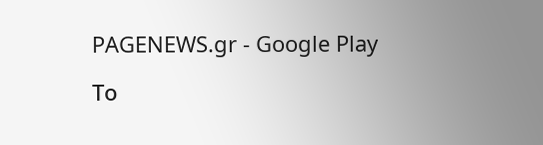PAGENEWS.gr - Google Play

Το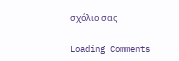σχόλιο σας

Loading Comments